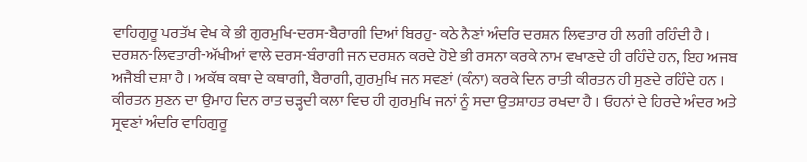ਵਾਹਿਗੁਰੂ ਪਰਤੱਖ ਵੇਖ ਕੇ ਭੀ ਗੁਰਮੁਖਿ-ਦਰਸ-ਬੈਰਾਗੀ ਦਿਆਂ ਬਿਰਹੁ- ਕਠੇ ਨੈਣਾਂ ਅੰਦਰਿ ਦਰਸ਼ਨ ਲਿਵਤਾਰ ਹੀ ਲਗੀ ਰਹਿੰਦੀ ਹੈ । ਦਰਸ਼ਨ-ਲਿਵਤਾਰੀ-ਅੱਖੀਆਂ ਵਾਲੇ ਦਰਸ-ਬੰਰਾਗੀ ਜਨ ਦਰਸ਼ਨ ਕਰਦੇ ਹੋਏ ਭੀ ਰਸਨਾ ਕਰਕੇ ਨਾਮ ਵਖਾਣਦੇ ਹੀ ਰਹਿੰਦੇ ਹਨ, ਇਹ ਅਜਬ ਅਜੈਬੀ ਦਸ਼ਾ ਹੈ । ਅਕੱਥ ਕਥਾ ਦੇ ਕਥਾਗੀ, ਬੈਰਾਗੀ, ਗੁਰਮੁਖਿ ਜਨ ਸਵਣਾਂ (ਕੰਨਾ) ਕਰਕੇ ਦਿਨ ਰਾਤੀ ਕੀਰਤਨ ਹੀ ਸੁਣਦੇ ਰਹਿੰਦੇ ਹਨ । ਕੀਰਤਨ ਸੁਣਨ ਦਾ ਉਮਾਹ ਦਿਨ ਰਾਤ ਚੜ੍ਹਦੀ ਕਲਾ ਵਿਚ ਹੀ ਗੁਰਮੁਖਿ ਜਨਾਂ ਨੂੰ ਸਦਾ ਉਤਸ਼ਾਹਤ ਰਖਦਾ ਹੈ । ਓਹਨਾਂ ਦੇ ਹਿਰਦੇ ਅੰਦਰ ਅਤੇ ਸ੍ਰਵਣਾਂ ਅੰਦਰਿ ਵਾਹਿਗੁਰੂ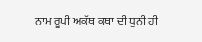ਨਾਮ ਰੂਪੀ ਅਕੱਥ ਕਥਾ ਦੀ ਧੁਨੀ ਹੀ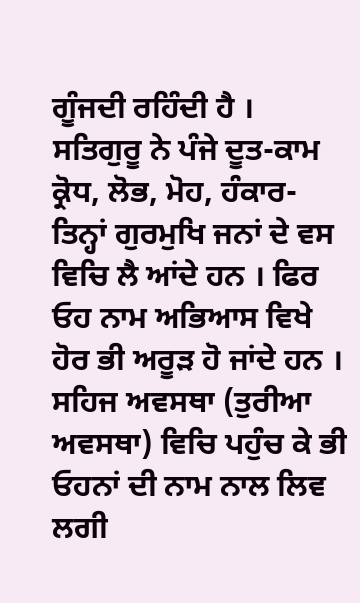ਗੂੰਜਦੀ ਰਹਿੰਦੀ ਹੈ । ਸਤਿਗੁਰੂ ਨੇ ਪੰਜੇ ਦੂਤ-ਕਾਮ ਕ੍ਰੋਧ, ਲੋਭ, ਮੋਹ, ਹੰਕਾਰ-ਤਿਨ੍ਹਾਂ ਗੁਰਮੁਖਿ ਜਨਾਂ ਦੇ ਵਸ ਵਿਚਿ ਲੈ ਆਂਦੇ ਹਨ । ਫਿਰ ਓਹ ਨਾਮ ਅਭਿਆਸ ਵਿਖੇ ਹੋਰ ਭੀ ਅਰੂੜ ਹੋ ਜਾਂਦੇ ਹਨ । ਸਹਿਜ ਅਵਸਥਾ (ਤੁਰੀਆ ਅਵਸਥਾ) ਵਿਚਿ ਪਹੁੰਚ ਕੇ ਭੀ ਓਹਨਾਂ ਦੀ ਨਾਮ ਨਾਲ ਲਿਵ ਲਗੀ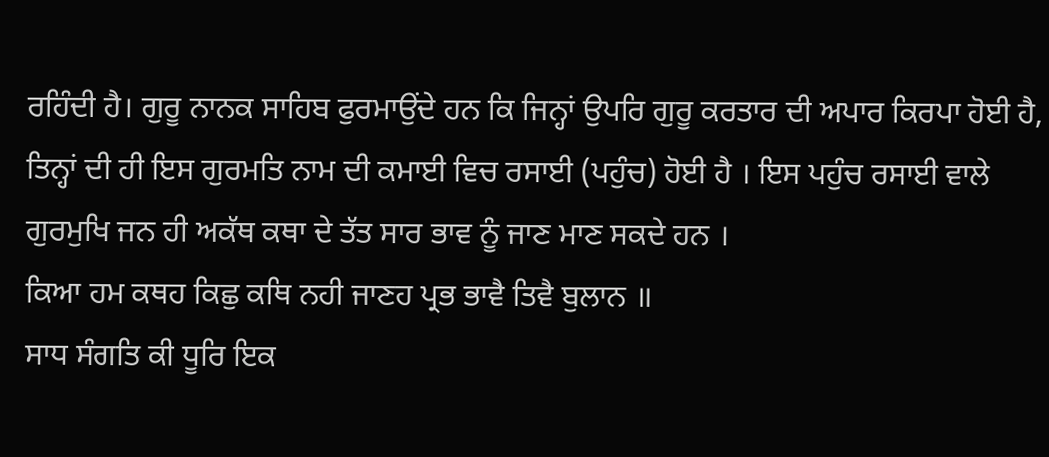ਰਹਿੰਦੀ ਹੈ। ਗੁਰੂ ਨਾਨਕ ਸਾਹਿਬ ਫੁਰਮਾਉਂਦੇ ਹਨ ਕਿ ਜਿਨ੍ਹਾਂ ਉਪਰਿ ਗੁਰੂ ਕਰਤਾਰ ਦੀ ਅਪਾਰ ਕਿਰਪਾ ਹੋਈ ਹੈ, ਤਿਨ੍ਹਾਂ ਦੀ ਹੀ ਇਸ ਗੁਰਮਤਿ ਨਾਮ ਦੀ ਕਮਾਈ ਵਿਚ ਰਸਾਈ (ਪਹੁੰਚ) ਹੋਈ ਹੈ । ਇਸ ਪਹੁੰਚ ਰਸਾਈ ਵਾਲੇ ਗੁਰਮੁਖਿ ਜਨ ਹੀ ਅਕੱਥ ਕਥਾ ਦੇ ਤੱਤ ਸਾਰ ਭਾਵ ਨੂੰ ਜਾਣ ਮਾਣ ਸਕਦੇ ਹਨ ।
ਕਿਆ ਹਮ ਕਥਹ ਕਿਛੁ ਕਥਿ ਨਹੀ ਜਾਣਹ ਪ੍ਰਭ ਭਾਵੈ ਤਿਵੈ ਬੁਲਾਨ ॥
ਸਾਧ ਸੰਗਤਿ ਕੀ ਧੂਰਿ ਇਕ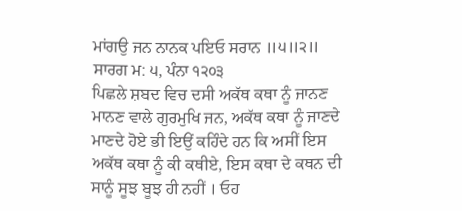ਮਾਂਗਉ ਜਨ ਨਾਨਕ ਪਇਓ ਸਰਾਨ ॥੫॥੨॥
ਸਾਰਗ ਮ: ੫, ਪੰਨਾ ੧੨੦੩
ਪਿਛਲੇ ਸ਼ਬਦ ਵਿਚ ਦਸੀ ਅਕੱਥ ਕਥਾ ਨੂੰ ਜਾਨਣ ਮਾਨਣ ਵਾਲੇ ਗੁਰਮੁਖਿ ਜਨ, ਅਕੱਥ ਕਥਾ ਨੂੰ ਜਾਣਦੇ ਮਾਣਦੇ ਹੋਏ ਭੀ ਇਉਂ ਕਹਿੰਦੇ ਹਨ ਕਿ ਅਸੀਂ ਇਸ ਅਕੱਥ ਕਥਾ ਨੂੰ ਕੀ ਕਥੀਏ, ਇਸ ਕਥਾ ਦੇ ਕਥਨ ਦੀ ਸਾਨੂੰ ਸੂਝ ਬੂਝ ਹੀ ਨਹੀਂ । ਓਹ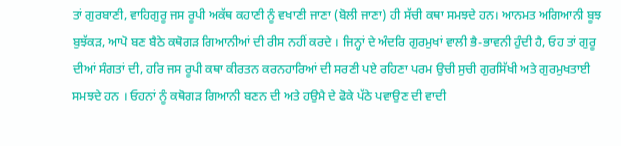ਤਾਂ ਗੁਰਬਾਣੀ, ਵਾਹਿਗੁਰੂ ਜਸ ਰੂਪੀ ਅਕੱਥ ਕਹਾਣੀ ਨੂੰ ਵਖਾਣੀ ਜਾਣਾ (ਬੋਲੀ ਜਾਣਾ) ਹੀ ਸੱਚੀ ਕਥਾ ਸਮਝਦੇ ਹਨ। ਆਨਮਤ ਅਗਿਆਨੀ ਬੂਝ ਬੁਝੱਕੜ, ਆਪੋ ਬਣ ਬੈਠੇ ਕਥੋਗੜ ਗਿਆਨੀਆਂ ਦੀ ਰੀਸ ਨਹੀਂ ਕਰਦੇ । ਜਿਨ੍ਹਾਂ ਦੇ ਅੰਦਰਿ ਗੁਰਮੁਖਾਂ ਵਾਲੀ ਭੈ-ਭਾਵਨੀ ਹੁੰਦੀ ਹੈ, ਓਹ ਤਾਂ ਗੁਰੂ ਦੀਆਂ ਸੰਗਤਾਂ ਦੀ, ਹਰਿ ਜਸ ਰੂਪੀ ਕਥਾ ਕੀਰਤਨ ਕਰਨਹਾਰਿਆਂ ਦੀ ਸਰਣੀ ਪਏ ਰਹਿਣਾ ਪਰਮ ਉਚੀ ਸੁਚੀ ਗੁਰਸਿੱਖੀ ਅਤੇ ਗੁਰਮੁਖਤਾਈ ਸਮਝਦੇ ਹਨ । ਓਹਨਾਂ ਨੂੰ ਕਥੋਗੜ ਗਿਆਨੀ ਬਣਨ ਦੀ ਅਤੇ ਹਉਮੈ ਦੇ ਫੋਕੇ ਪੱਠੇ ਪਵਾਉਣ ਦੀ ਵਾਦੀ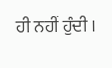ਹੀ ਨਹੀਂ ਹੁੰਦੀ ।